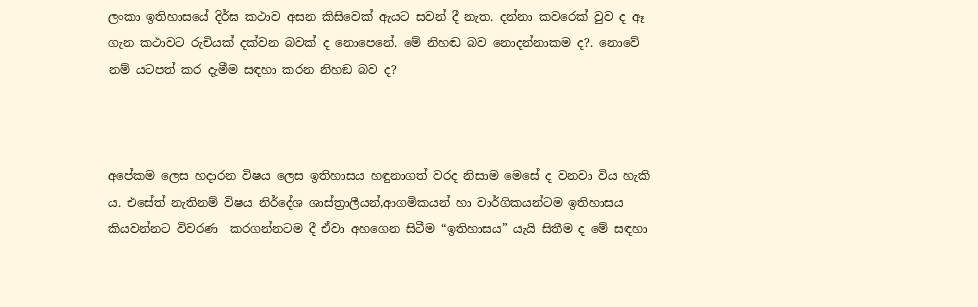ලංකා ඉතිහාසයේ දිර්ඝ කථාව අසන කිසිවෙක් ඇයට සවන් දී නැත. දන්නා කවරෙක් වුව ද ඈ ගැන කථාවට රුචියක් දක්වන බවක් ද නොපෙනේ. මේ නිහඬ බව නොදන්නාකම ද?. නොවේ නම් යටපත් කර දැමීම සඳහා කරන නිහඞ බව ද?



අපේකම ලෙස හදාරන විෂය ලෙස ඉතිහාසය හඳුනාගත් වරද නිසාම මෙසේ ද වනවා විය හැකි ය. එසේත් නැතිනම් විෂය නිර්දේශ ශාස්ත්‍රාලීයන්,ආගමිකයන් හා වාර්ගිකයන්ටම ඉතිහාසය කියවන්නට විවරණ  කරගන්නටම දී ඒවා අහගෙන සිටීම “ඉතිහාසය” යැයි සිතීම ද මේ සඳහා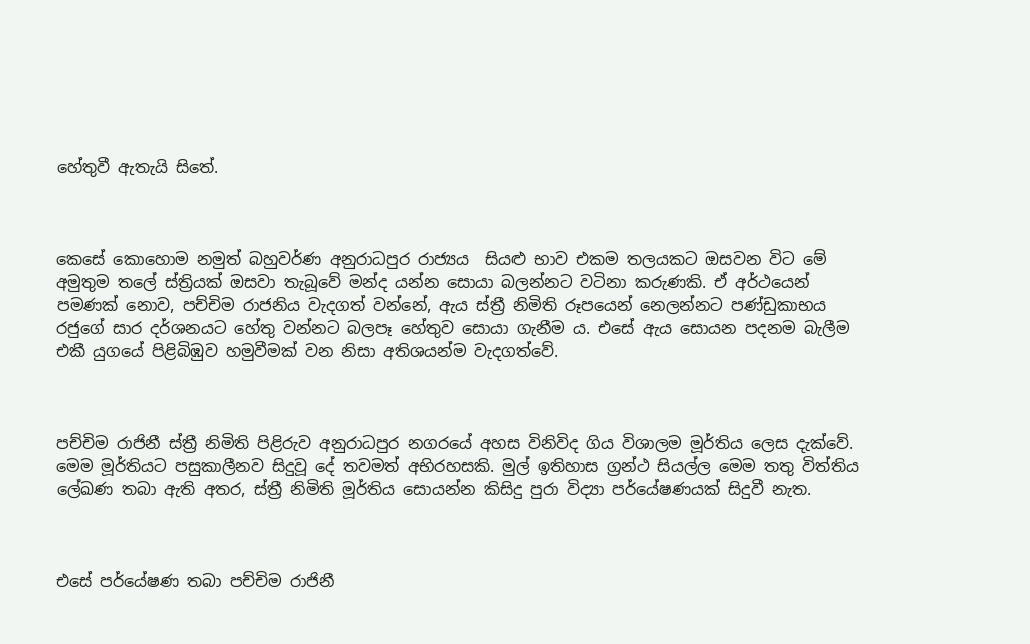හේතුවී ඇතැයි සිතේ.



කෙසේ කොහොම නමුත් බහුවර්ණ අනුරාධපුර රාජ්‍යය  සියළු භාව එකම තලයකට ඔසවන විට මේ අමුතුම තලේ ස්ත්‍රියක් ඔසවා තැබූවේ මන්ද යන්න සොයා බලන්නට වටිනා කරුණකි. ඒ අර්ථයෙන් පමණක් නොව, පච්චිම රාජනිය වැදගත් වන්නේ, ඇය ස්ත්‍රී නිමිති රූපයෙන් නෙලන්නට පණ්ඩුකාභය රජුගේ සාර දර්ශනයට හේතු වන්නට බලපෑ හේතුව සොයා ගැනීම ය. එසේ ඇය සොයන පදනම බැලීම එකී යුගයේ පිළිබිඹුව හමුවීමක් වන නිසා අතිශයන්ම වැදගත්වේ.



පච්චිම රාජිනී ස්ත්‍රී නිමිති පිළිරුව අනුරාධපුර නගරයේ අහස විනිවිද ගිය විශාලම මූර්තිය ලෙස දැක්වේ. මෙම මූර්තියට පසුකාලීනව සිදුවූ දේ තවමත් අභිරහසකි. මුල් ඉතිහාස ග්‍රන්ථ සියල්ල මෙම තතු විත්තිය ලේඛණ තබා ඇති අතර, ස්ත්‍රී නිමිති මූර්තිය සොයන්න කිසිදු පුරා විද්‍යා පර්යේෂණයක් සිදුවී නැත.



එසේ පර්යේෂණ තබා පච්චිම රාජිනී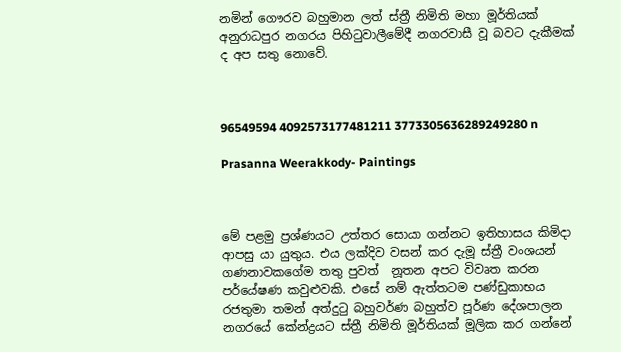නමින් ගෞරව බහුමාන ලත් ස්ත්‍රී නිමිති මහා මූර්තියක් අනුරාධපුර නගරය පිහිටුවාලීමේදී නගරවාසී වූ බවට දැකීමක් ද අප සතු නොවේ.



96549594 4092573177481211 3773305636289249280 n

Prasanna Weerakkody- Paintings



මේ පළමු ප්‍රශ්ණයට උත්තර සොයා ගන්නට ඉතිහාසය කිමිදා ආපසු යා යුතුය. එය ලක්දිව වසන් කර දැමූ ස්ත්‍රී වංශයන් ගණනාවකගේම තතු පුවත්  නූතන අපට විවෘත කරන පර්යේෂණ කවුළුවකි. එසේ නම් ඇත්තටම පණ්ඩුකාභය රජතුමා තමන් අත්දුටු බහුවර්ණ බහුත්ව පූර්ණ දේශපාලන නගරයේ කේන්ද්‍රයට ස්ත්‍රී නිමිති මූර්තියක් මූලික කර ගන්නේ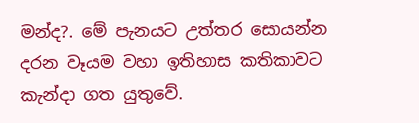මන්ද?. මේ පැනයට උත්තර සොයන්න දරන වෑයම වහා ඉතිහාස කතිකාවට කැන්දා ගත යුතුවේ.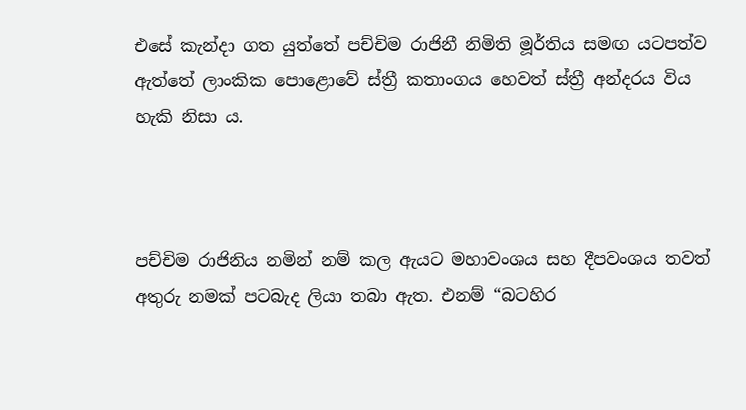එසේ කැන්දා ගත යුත්තේ පච්චිම රාජිනී නිමිති මූර්තිය සමඟ යටපත්ව ඇත්තේ ලාංකික පොළොවේ ස්ත්‍රී කතාංගය හෙවත් ස්ත්‍රී අන්දරය විය හැකි නිසා ය.



පච්චිම රාජිනිය නමින් නම් කල ඇයට මහාවංශය සහ දීපවංශය තවත් අතුරු නමක් පටබැද ලියා තබා ඇත. එනම් “බටහිර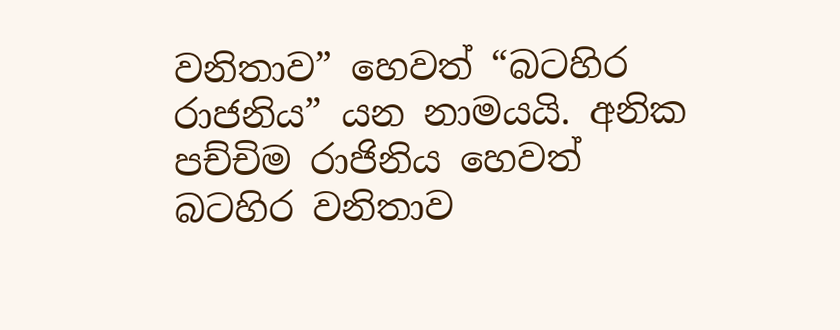වනිතාව” හෙවත් “බටහිර රාජනිය” යන නාමයයි. අනික පච්චිම රාජිනිය හෙවත් බටහිර වනිතාව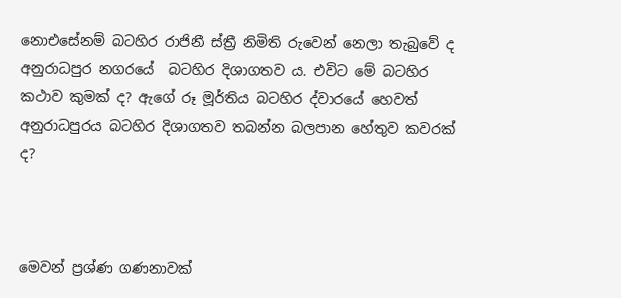නොඑසේනම් බටහිර රාජිනී ස්ත්‍රී නිමිති රුවෙන් නෙලා තැබුවේ ද අනුරාධපුර නගරයේ  බටහිර දිශාගතව ය. එවිට මේ බටහිර කථාව කුමක් ද? ඇගේ රූ මූර්තිය බටහිර ද්වාරයේ හෙවත් අනුරාධපුරය බටහිර දිශාගතව තබන්න බලපාන හේතුව කවරක් ද?



මෙවන් ප්‍රශ්ණ ගණනාවක්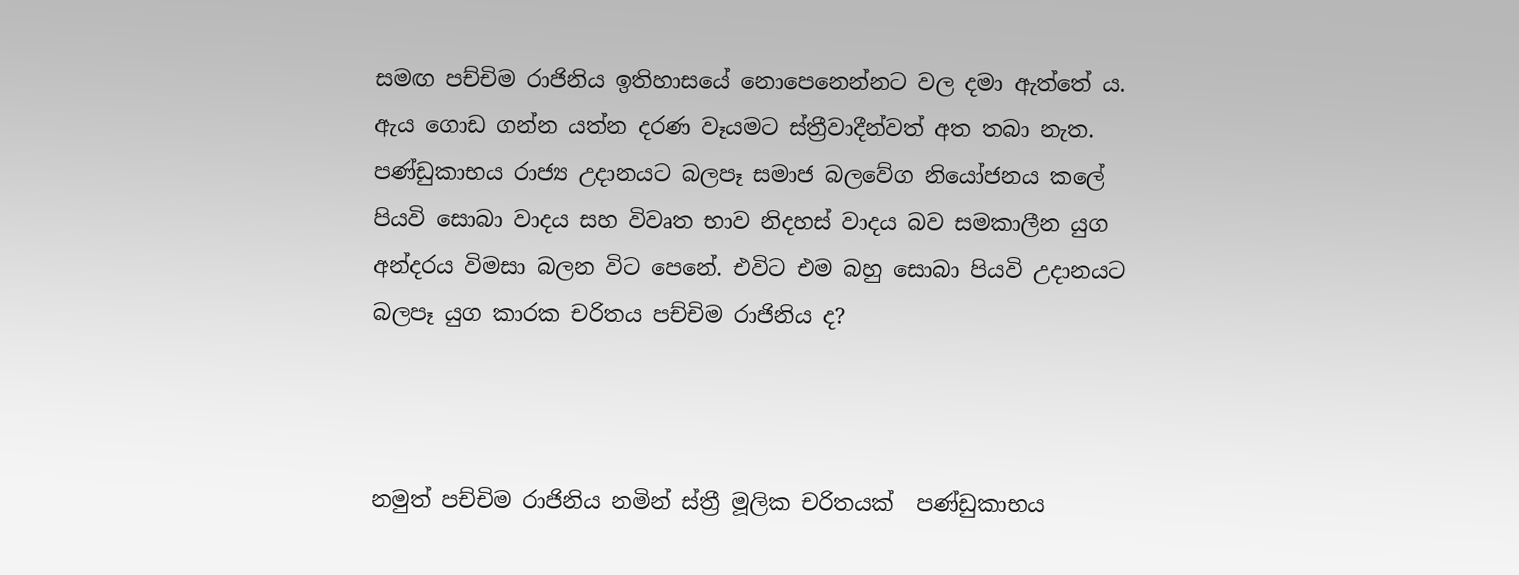සමඟ පච්චිම රාජිනිය ඉතිහාසයේ නොපෙනෙන්නට වල දමා ඇත්තේ ය. ඇය ගොඩ ගන්න යත්න දරණ වෑයමට ස්ත්‍රීවාදීන්වත් අත තබා නැත. පණ්ඩුකාභය රාජ්‍ය උදානයට බලපෑ සමාජ බලවේග නියෝජනය කලේ පියවි සොබා වාදය සහ විවෘත භාව නිදහස් වාදය බව සමකාලීන යුග අන්දරය විමසා බලන විට පෙනේ. එවිට එම බහු සොබා පියවි උදානයට බලපෑ යුග කාරක චරිතය පච්චිම රාජිනිය ද?



නමුත් පච්චිම රාජිනිය නමින් ස්ත්‍රී මූලික චරිතයක්  පණ්ඩුකාභය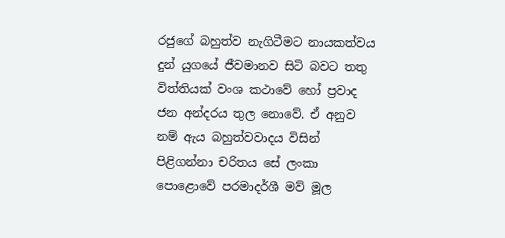රජුගේ බහුත්ව නැගිටීමට නායකත්වය දුන් යුගයේ ජීවමානව සිටි බවට තතු විත්තියක් වංශ කථාවේ හෝ ප්‍රවාද ජන අන්දරය තුල නොවේ. ඒ අනුව නම් ඇය බහුත්වවාදය විසින් පිළිගන්නා චරිතය සේ ලංකා පොළොවේ පරමාදර්ශී මව් මූල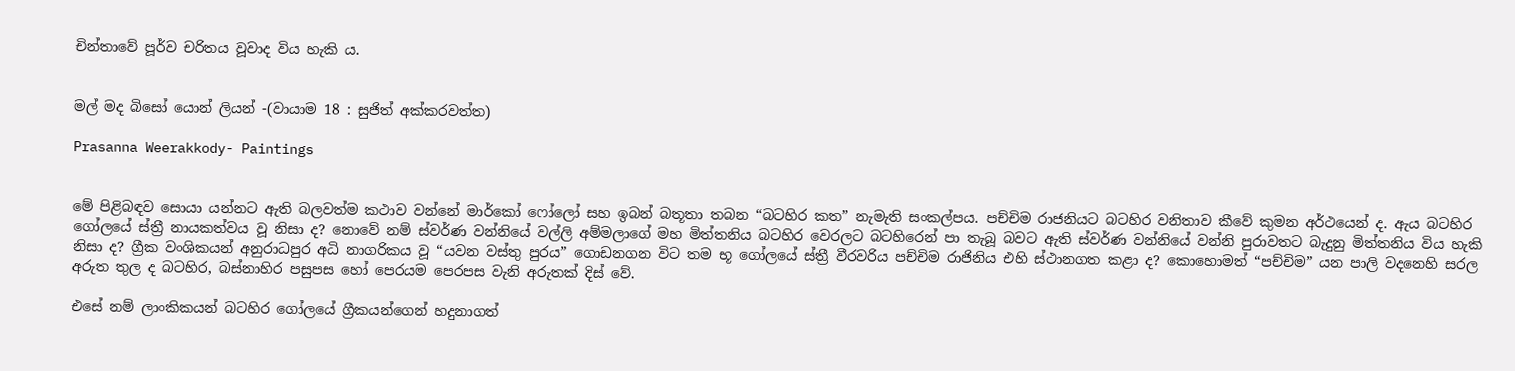චින්තාවේ පූර්ව චරිතය වූවාද විය හැකි ය.


මල් මද බිසෝ යොන් ලියන් -(වායාම 18 : සුජිත් අක්කරවත්ත)

Prasanna Weerakkody- Paintings


මේ පිළිබඳව සොයා යන්නට ඇති බලවත්ම කථාව වන්නේ මාර්කෝ ෆෝලෝ සහ ඉබන් බතූතා තබන “බටහිර කත” නැමැති සංකල්පය. පච්චිම රාජනියට බටහිර වනිතාව කීවේ කුමන අර්ථයෙන් ද. ඇය බටහිර ගෝලයේ ස්ත්‍රී නායකත්වය වූ නිසා ද? නොවේ නම් ස්වර්ණ වන්නියේ වල්ලි අම්මලාගේ මහ මිත්තනිය බටහිර වෙරලට බටහිරෙන් පා තැබූ බවට ඇති ස්වර්ණ වන්නියේ වන්නි පුරාවතට බැදුනු මිත්තනිය විය හැකි නිසා ද? ග්‍රීක වංශිකයන් අනුරාධපුර අධි නාගරිකය වූ “යවන වස්තු පුරය” ගොඩනගන විට තම භූ ගෝලයේ ස්ත්‍රී වීරවරිය පච්චිම රාජිනිය එහි ස්ථානගත කළා ද? කොහොමත් “පච්චිම” යන පාලි වදනෙහි සරල අරුත තුල ද බටහිර, බස්නාහිර පසුපස හෝ පෙරයම පෙරපස වැනි අරුතක් දිස් වේ.

එසේ නම් ලාංකිකයන් බටහිර ගෝලයේ ග්‍රීකයන්ගෙන් හදුනාගත්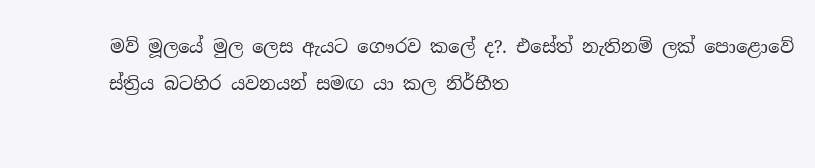මව් මූලයේ මුල ලෙස ඇයට ගෞරව කලේ ද?. එසේත් නැතිනම් ලක් පොළොවේ  ස්ත්‍රිය බටහිර යවනයන් සමඟ යා කල නිර්භීත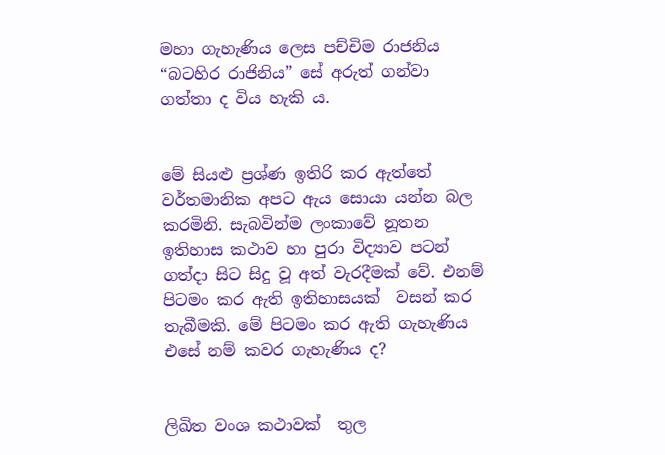මහා ගැහැණිය ලෙස පච්චිම රාජනිය “බටහිර රාජිනිය” සේ අරුත් ගන්වා ගත්තා ද විය හැකි ය.


මේ සියළු ප්‍රශ්ණ ඉතිරි කර ඇත්තේ වර්තමානික අපට ඇය සොයා යන්න බල කරමිනි. සැබවින්ම ලංකාවේ නූතන ඉතිහාස කථාව හා පුරා විද්‍යාව පටන් ගත්දා සිට සිදු වූ අත් වැරදීමක් වේ. එනම් පිටමං කර ඇති ඉතිහාසයක්  වසන් කර තැබීමකි. මේ පිටමං කර ඇති ගැහැණිය එසේ නම් කවර ගැහැණිය ද?


ලිඛිත වංශ කථාවක්  තුල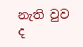නැති වුව ද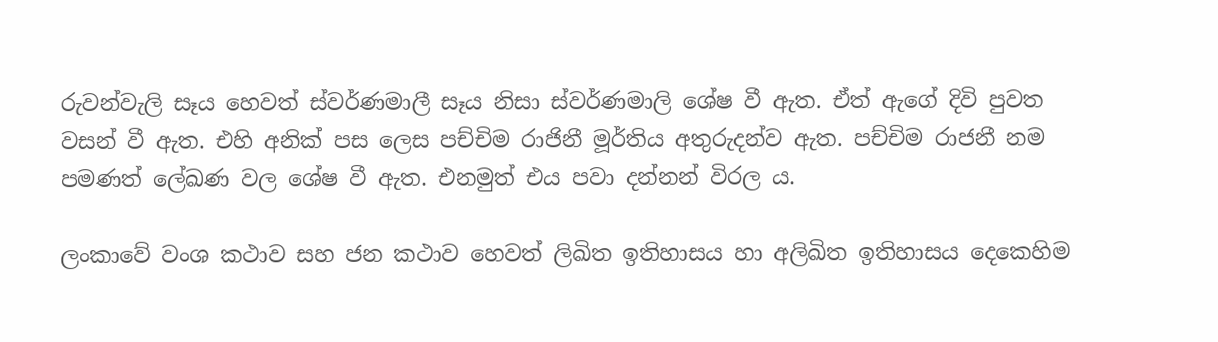රුවන්වැලි සෑය හෙවත් ස්වර්ණමාලී සෑය නිසා ස්වර්ණමාලි ශේෂ වී ඇත. ඒත් ඇගේ දිවි පුවත වසන් වී ඇත. එහි අනික් පස ලෙස පච්චිම රාජිනී මූර්තිය අතුරුදන්ව ඇත. පච්චිම රාජනී නම පමණත් ලේඛණ වල ශේෂ වී ඇත. එනමුත් එය පවා දන්නන් විරල ය.

ලංකාවේ වංශ කථාව සහ ජන කථාව හෙවත් ලිඛිත ඉතිහාසය හා අලිඛිත ඉතිහාසය දෙකෙහිම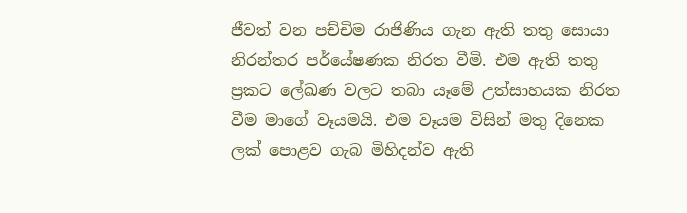ජීවත් වන පච්චිම රාජිණිය ගැන ඇති තතු සොයා නිරන්තර පර්යේෂණක නිරත වීමි. එම ඇති තතු ප්‍රකට ලේඛණ වලට තබා යෑමේ උත්සාහයක නිරත වීම මාගේ වෑයමයි. එම වෑයම විසින් මතු දිනෙක ලක් පොළව ගැබ මිහිදන්ව ඇති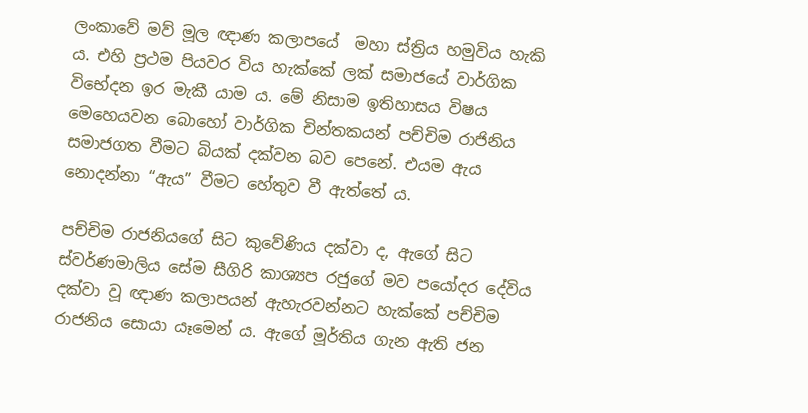ලංකාවේ මව් මූල ඥාණ කලාපයේ  මහා ස්ත්‍රිය හමුවිය හැකි ය. එහි ප්‍රථම පියවර විය හැක්කේ ලක් සමාජයේ වාර්ගික විභේදන ඉර මැකී යාම ය. මේ නිසාම ඉතිහාසය විෂය මෙහෙයවන බොහෝ වාර්ගික චින්තකයන් පච්චිම රාජිනිය සමාජගත වීමට බියක් දක්වන බව පෙනේ. එයම ඇය නොදන්නා “ඇය” වීමට හේතුව වී ඇත්තේ ය.

පච්චිම රාජනියගේ සිට කුවේණිය දක්වා ද, ඇගේ සිට ස්වර්ණමාලිය සේම සීගිරි කාශ්‍යප රජුගේ මව පයෝදර දේවිය දක්වා වූ ඥාණ කලාපයන් ඇහැරවන්නට හැක්කේ පච්චිම රාජනිය සොයා යෑමෙන් ය. ඇගේ මූර්තිය ගැන ඇති ජන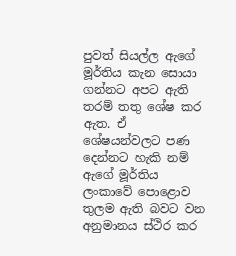පුවත් සියල්ල ඇගේ මූර්තිය කැන සොයා ගන්නට අපට ඇති තරම් තතු ශේෂ කර ඇත. ඒ ශේෂයන්වලට පණ දෙන්නට හැකි නම් ඇගේ මූර්තිය ලංකාවේ පොළොව තුලම ඇති බවට වන අනුමානය ස්ථිර කර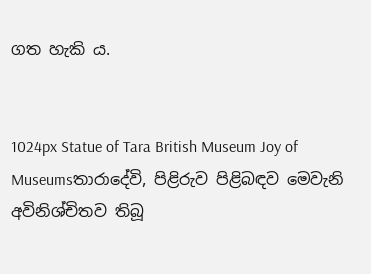ගත හැකි ය.


1024px Statue of Tara British Museum Joy of Museumsතාරාදේවි, පිළිරුව පිළිබඳව මෙවැනි අවිනිශ්චිතව තිබූ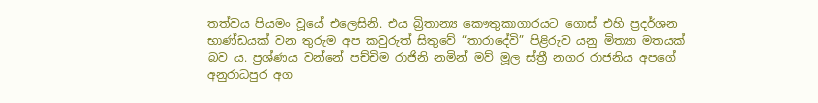තත්වය පියමං වූයේ එලෙසිනි. එය බ්‍රිතාන්‍ය කෞතුකාගාරයට ගොස් එහි ප්‍රදර්ශන භාණ්ඩයක් වන තුරුම අප කවුරුත් සිතුවේ “තාරාදේවි” පිළිරුව යනු මිත්‍යා මතයක් බව ය. ප්‍රශ්ණය වන්නේ පච්චිම රාජිනි නමින් මව් මූල ස්ත්‍රී නගර රාජනිය අපගේ අනුරාධපුර අග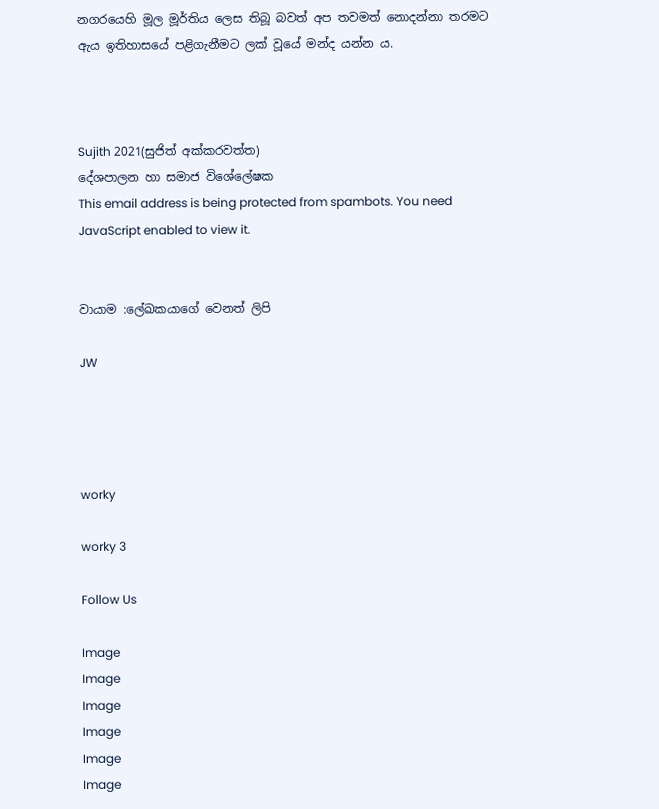නගරයෙහි මූල මූර්තිය ලෙස තිබූ බවත් අප තවමත් නොදන්නා තරමට ඇය ඉතිහාසයේ පළිගැනීමට ලක් වූයේ මන්ද යන්න ය.



Sujith 2021(සුජිත් අක්කරවත්ත)
දේශපාලන හා සමාජ විශේලේෂක
This email address is being protected from spambots. You need JavaScript enabled to view it.


වායාම :ලේඛකයාගේ වෙනත් ලිපි

JW




worky

worky 3

Follow Us

Image
Image
Image
Image
Image
Image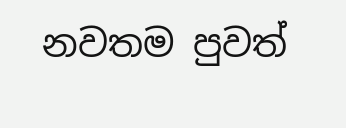නවතම පුවත්